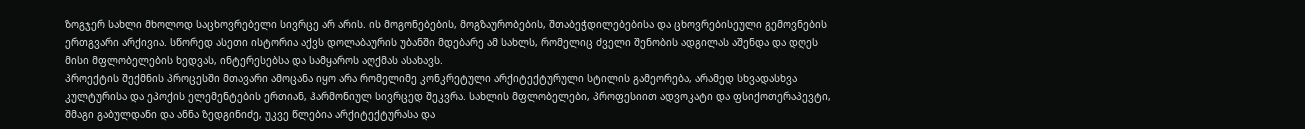ზოგჯერ სახლი მხოლოდ საცხოვრებელი სივრცე არ არის. ის მოგონებების, მოგზაურობების, შთაბეჭდილებებისა და ცხოვრებისეული გემოვნების ერთგვარი არქივია. სწორედ ასეთი ისტორია აქვს დოლაბაურის უბანში მდებარე ამ სახლს, რომელიც ძველი შენობის ადგილას აშენდა და დღეს მისი მფლობელების ხედვას, ინტერესებსა და სამყაროს აღქმას ასახავს.
პროექტის შექმნის პროცესში მთავარი ამოცანა იყო არა რომელიმე კონკრეტული არქიტექტურული სტილის გამეორება, არამედ სხვადასხვა კულტურისა და ეპოქის ელემენტების ერთიან, ჰარმონიულ სივრცედ შეკვრა. სახლის მფლობელები, პროფესიით ადვოკატი და ფსიქოთერაპევტი, შმაგი გაბულდანი და ანნა ზედგინიძე, უკვე წლებია არქიტექტურასა და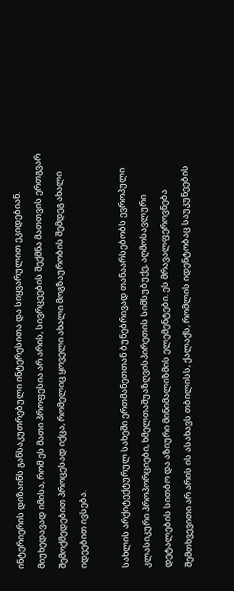ინტერიერის დიზაინს განსაკუთრებული ინტერესითა და სიყვარულით ეკიდებიან. მიუხედავად იმისა, რომ ეს მათი პროფესია არ არის, სივრცეების შექმნა მათთვის ერთგვარ შემოქმედებით პროცესად იქცა, რომელიც ყოველი ახალი მოგზაურობის შემდეგ ახალი იდეებით ივსება.

სახლის არქიტექტურულ სახეში ერთმანეთთან ბუნებრივად თანაარსებობს ევროპული კლასიკური პროპორციები, ხმელთაშუაზღვისპირეთის სიმსუბუქე, აღმოსავლური დეტალების სითბო და აზიური მინიმალიზმის ელემენტები. ეს მრავალფეროვნება შემთხვევითი არ არის ის ასახავს თბილისს, ქალაქს, რომლის იდენტობაც საუკუნეების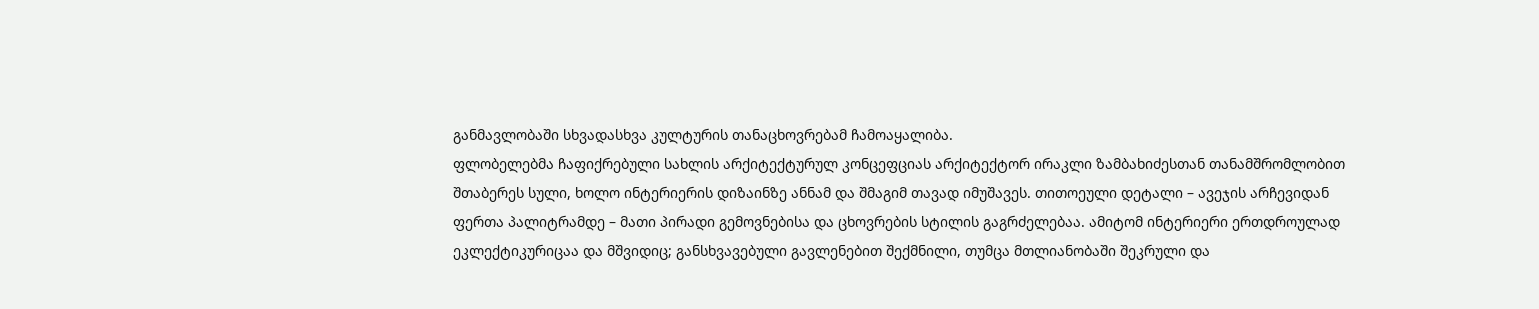განმავლობაში სხვადასხვა კულტურის თანაცხოვრებამ ჩამოაყალიბა.
ფლობელებმა ჩაფიქრებული სახლის არქიტექტურულ კონცეფციას არქიტექტორ ირაკლი ზამბახიძესთან თანამშრომლობით შთაბერეს სული, ხოლო ინტერიერის დიზაინზე ანნამ და შმაგიმ თავად იმუშავეს. თითოეული დეტალი – ავეჯის არჩევიდან ფერთა პალიტრამდე – მათი პირადი გემოვნებისა და ცხოვრების სტილის გაგრძელებაა. ამიტომ ინტერიერი ერთდროულად ეკლექტიკურიცაა და მშვიდიც; განსხვავებული გავლენებით შექმნილი, თუმცა მთლიანობაში შეკრული და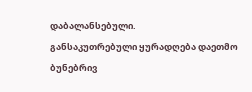დაბალანსებული.
განსაკუთრებული ყურადღება დაეთმო ბუნებრივ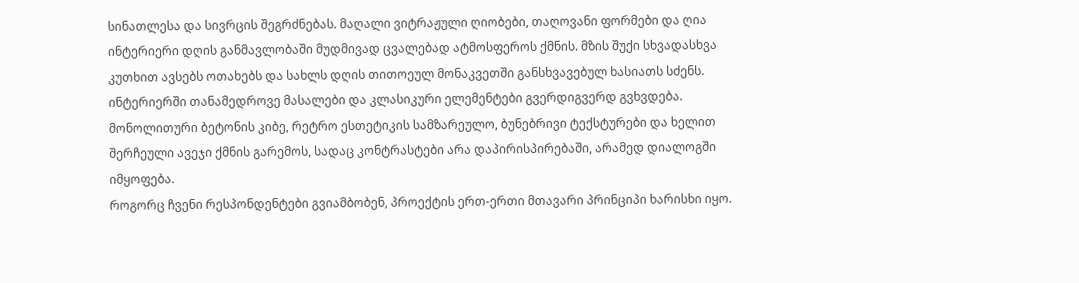სინათლესა და სივრცის შეგრძნებას. მაღალი ვიტრაჟული ღიობები, თაღოვანი ფორმები და ღია ინტერიერი დღის განმავლობაში მუდმივად ცვალებად ატმოსფეროს ქმნის. მზის შუქი სხვადასხვა კუთხით ავსებს ოთახებს და სახლს დღის თითოეულ მონაკვეთში განსხვავებულ ხასიათს სძენს.
ინტერიერში თანამედროვე მასალები და კლასიკური ელემენტები გვერდიგვერდ გვხვდება. მონოლითური ბეტონის კიბე, რეტრო ესთეტიკის სამზარეულო, ბუნებრივი ტექსტურები და ხელით შერჩეული ავეჯი ქმნის გარემოს, სადაც კონტრასტები არა დაპირისპირებაში, არამედ დიალოგში იმყოფება.
როგორც ჩვენი რესპონდენტები გვიამბობენ, პროექტის ერთ-ერთი მთავარი პრინციპი ხარისხი იყო.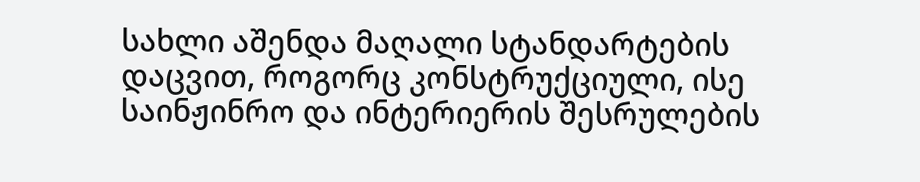სახლი აშენდა მაღალი სტანდარტების დაცვით, როგორც კონსტრუქციული, ისე საინჟინრო და ინტერიერის შესრულების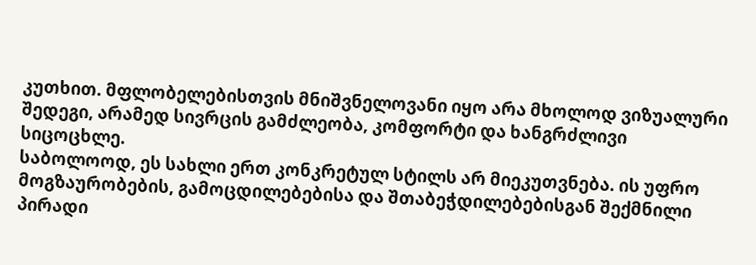კუთხით. მფლობელებისთვის მნიშვნელოვანი იყო არა მხოლოდ ვიზუალური შედეგი, არამედ სივრცის გამძლეობა, კომფორტი და ხანგრძლივი სიცოცხლე.
საბოლოოდ, ეს სახლი ერთ კონკრეტულ სტილს არ მიეკუთვნება. ის უფრო მოგზაურობების, გამოცდილებებისა და შთაბეჭდილებებისგან შექმნილი პირადი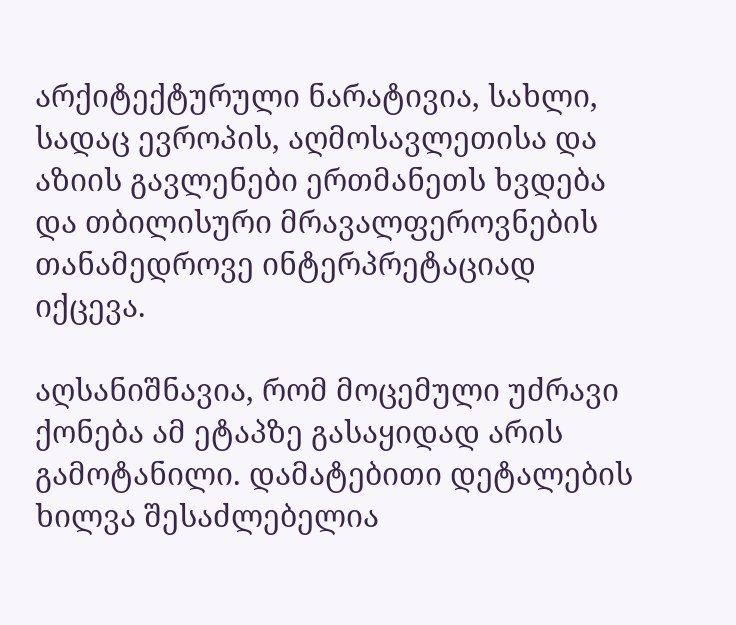არქიტექტურული ნარატივია, სახლი, სადაც ევროპის, აღმოსავლეთისა და აზიის გავლენები ერთმანეთს ხვდება და თბილისური მრავალფეროვნების თანამედროვე ინტერპრეტაციად იქცევა.

აღსანიშნავია, რომ მოცემული უძრავი ქონება ამ ეტაპზე გასაყიდად არის გამოტანილი. დამატებითი დეტალების ხილვა შესაძლებელია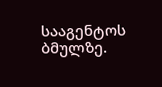სააგენტოს ბმულზე.